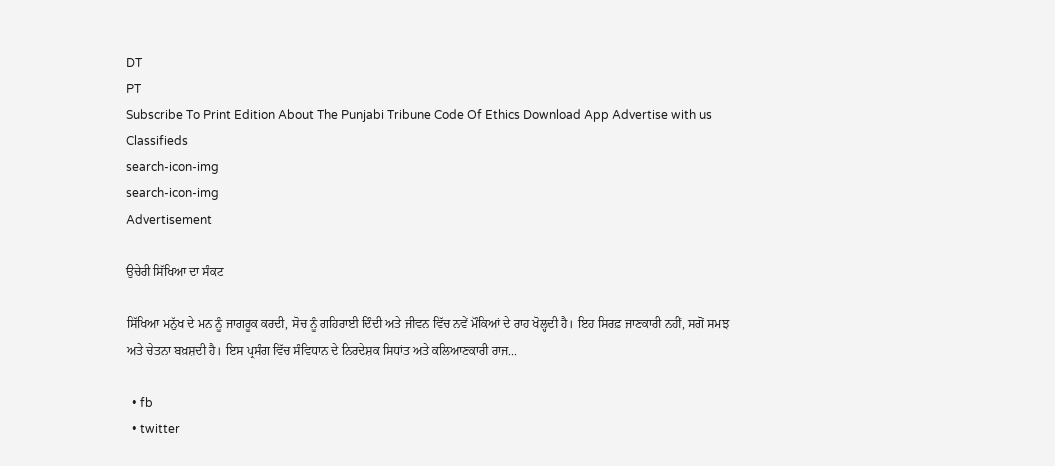DT
PT
Subscribe To Print Edition About The Punjabi Tribune Code Of Ethics Download App Advertise with us Classifieds
search-icon-img
search-icon-img
Advertisement

ਉਚੇਰੀ ਸਿੱਖਿਆ ਦਾ ਸੰਕਟ

ਸਿੱਖਿਆ ਮਨੁੱਖ ਦੇ ਮਨ ਨੂੰ ਜਾਗਰੂਕ ਕਰਦੀ, ਸੋਚ ਨੂੰ ਗਹਿਰਾਈ ਦਿੰਦੀ ਅਤੇ ਜੀਵਨ ਵਿੱਚ ਨਵੇਂ ਮੌਕਿਆਂ ਦੇ ਰਾਹ ਖੋਲ੍ਹਦੀ ਹੈ। ਇਹ ਸਿਰਫ਼ ਜਾਣਕਾਰੀ ਨਹੀਂ, ਸਗੋਂ ਸਮਝ ਅਤੇ ਚੇਤਨਾ ਬਖ਼ਸ਼ਦੀ ਹੈ। ਇਸ ਪ੍ਰਸੰਗ ਵਿੱਚ ਸੰਵਿਧਾਨ ਦੇ ਨਿਰਦੇਸ਼ਕ ਸਿਧਾਂਤ ਅਤੇ ਕਲਿਆਣਕਾਰੀ ਰਾਜ...

  • fb
  • twitter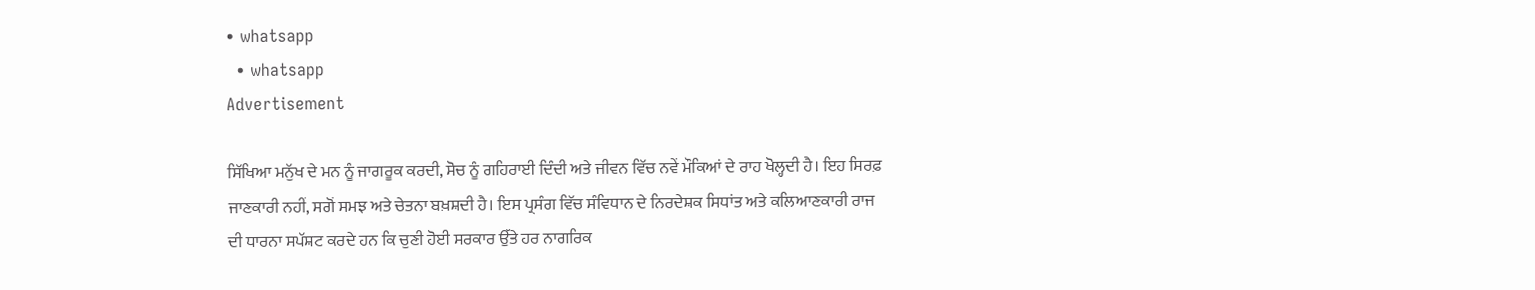• whatsapp
  • whatsapp
Advertisement

ਸਿੱਖਿਆ ਮਨੁੱਖ ਦੇ ਮਨ ਨੂੰ ਜਾਗਰੂਕ ਕਰਦੀ, ਸੋਚ ਨੂੰ ਗਹਿਰਾਈ ਦਿੰਦੀ ਅਤੇ ਜੀਵਨ ਵਿੱਚ ਨਵੇਂ ਮੌਕਿਆਂ ਦੇ ਰਾਹ ਖੋਲ੍ਹਦੀ ਹੈ। ਇਹ ਸਿਰਫ਼ ਜਾਣਕਾਰੀ ਨਹੀਂ, ਸਗੋਂ ਸਮਝ ਅਤੇ ਚੇਤਨਾ ਬਖ਼ਸ਼ਦੀ ਹੈ। ਇਸ ਪ੍ਰਸੰਗ ਵਿੱਚ ਸੰਵਿਧਾਨ ਦੇ ਨਿਰਦੇਸ਼ਕ ਸਿਧਾਂਤ ਅਤੇ ਕਲਿਆਣਕਾਰੀ ਰਾਜ ਦੀ ਧਾਰਨਾ ਸਪੱਸ਼ਟ ਕਰਦੇ ਹਨ ਕਿ ਚੁਣੀ ਹੋਈ ਸਰਕਾਰ ਉੱਤੇ ਹਰ ਨਾਗਰਿਕ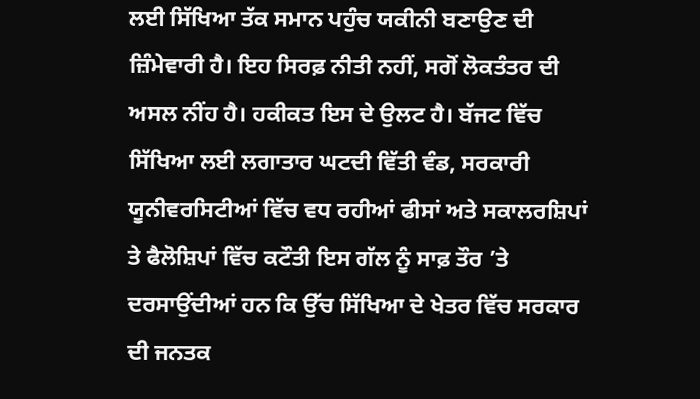ਲਈ ਸਿੱਖਿਆ ਤੱਕ ਸਮਾਨ ਪਹੁੰਚ ਯਕੀਨੀ ਬਣਾਉਣ ਦੀ ਜ਼ਿੰਮੇਵਾਰੀ ਹੈ। ਇਹ ਸਿਰਫ਼ ਨੀਤੀ ਨਹੀਂ, ਸਗੋਂ ਲੋਕਤੰਤਰ ਦੀ ਅਸਲ ਨੀਂਹ ਹੈ। ਹਕੀਕਤ ਇਸ ਦੇ ਉਲਟ ਹੈ। ਬੱਜਟ ਵਿੱਚ ਸਿੱਖਿਆ ਲਈ ਲਗਾਤਾਰ ਘਟਦੀ ਵਿੱਤੀ ਵੰਡ, ਸਰਕਾਰੀ ਯੂਨੀਵਰਸਿਟੀਆਂ ਵਿੱਚ ਵਧ ਰਹੀਆਂ ਫੀਸਾਂ ਅਤੇ ਸਕਾਲਰਸ਼ਿਪਾਂ ਤੇ ਫੈਲੋਸ਼ਿਪਾਂ ਵਿੱਚ ਕਟੌਤੀ ਇਸ ਗੱਲ ਨੂੰ ਸਾਫ਼ ਤੌਰ ’ਤੇ ਦਰਸਾਉਂਦੀਆਂ ਹਨ ਕਿ ਉੱਚ ਸਿੱਖਿਆ ਦੇ ਖੇਤਰ ਵਿੱਚ ਸਰਕਾਰ ਦੀ ਜਨਤਕ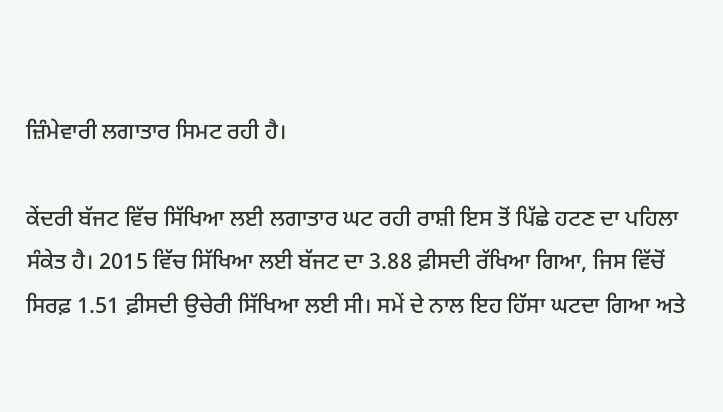ਜ਼ਿੰਮੇਵਾਰੀ ਲਗਾਤਾਰ ਸਿਮਟ ਰਹੀ ਹੈ।

ਕੇਂਦਰੀ ਬੱਜਟ ਵਿੱਚ ਸਿੱਖਿਆ ਲਈ ਲਗਾਤਾਰ ਘਟ ਰਹੀ ਰਾਸ਼ੀ ਇਸ ਤੋਂ ਪਿੱਛੇ ਹਟਣ ਦਾ ਪਹਿਲਾ ਸੰਕੇਤ ਹੈ। 2015 ਵਿੱਚ ਸਿੱਖਿਆ ਲਈ ਬੱਜਟ ਦਾ 3.88 ਫ਼ੀਸਦੀ ਰੱਖਿਆ ਗਿਆ, ਜਿਸ ਵਿੱਚੋਂ ਸਿਰਫ਼ 1.51 ਫ਼ੀਸਦੀ ਉਚੇਰੀ ਸਿੱਖਿਆ ਲਈ ਸੀ। ਸਮੇਂ ਦੇ ਨਾਲ ਇਹ ਹਿੱਸਾ ਘਟਦਾ ਗਿਆ ਅਤੇ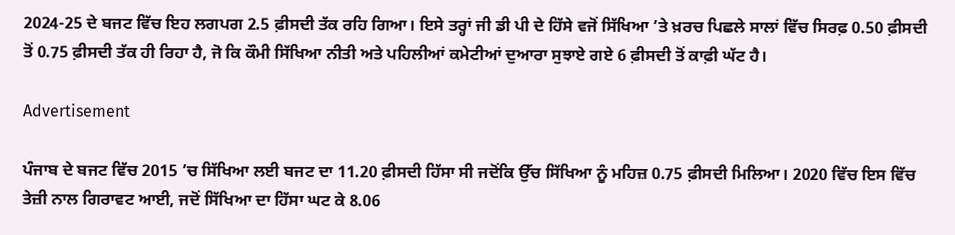2024-25 ਦੇ ਬਜਟ ਵਿੱਚ ਇਹ ਲਗਪਗ 2.5 ਫ਼ੀਸਦੀ ਤੱਕ ਰਹਿ ਗਿਆ। ਇਸੇ ਤਰ੍ਹਾਂ ਜੀ ਡੀ ਪੀ ਦੇ ਹਿੱਸੇ ਵਜੋਂ ਸਿੱਖਿਆ ’ਤੇ ਖ਼ਰਚ ਪਿਛਲੇ ਸਾਲਾਂ ਵਿੱਚ ਸਿਰਫ਼ 0.50 ਫ਼ੀਸਦੀ ਤੋਂ 0.75 ਫ਼ੀਸਦੀ ਤੱਕ ਹੀ ਰਿਹਾ ਹੈ, ਜੋ ਕਿ ਕੌਮੀ ਸਿੱਖਿਆ ਨੀਤੀ ਅਤੇ ਪਹਿਲੀਆਂ ਕਮੇਟੀਆਂ ਦੁਆਰਾ ਸੁਝਾਏ ਗਏ 6 ਫ਼ੀਸਦੀ ਤੋਂ ਕਾਫ਼ੀ ਘੱਟ ਹੈ।

Advertisement

ਪੰਜਾਬ ਦੇ ਬਜਟ ਵਿੱਚ 2015 ’ਚ ਸਿੱਖਿਆ ਲਈ ਬਜਟ ਦਾ 11.20 ਫ਼ੀਸਦੀ ਹਿੱਸਾ ਸੀ ਜਦੋਂਕਿ ਉੱਚ ਸਿੱਖਿਆ ਨੂੰ ਮਹਿਜ਼ 0.75 ਫ਼ੀਸਦੀ ਮਿਲਿਆ। 2020 ਵਿੱਚ ਇਸ ਵਿੱਚ ਤੇਜ਼ੀ ਨਾਲ ਗਿਰਾਵਟ ਆਈ, ਜਦੋਂ ਸਿੱਖਿਆ ਦਾ ਹਿੱਸਾ ਘਟ ਕੇ 8.06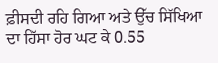ਫ਼ੀਸਦੀ ਰਹਿ ਗਿਆ ਅਤੇ ਉੱਚ ਸਿੱਖਿਆ ਦਾ ਹਿੱਸਾ ਹੋਰ ਘਟ ਕੇ 0.55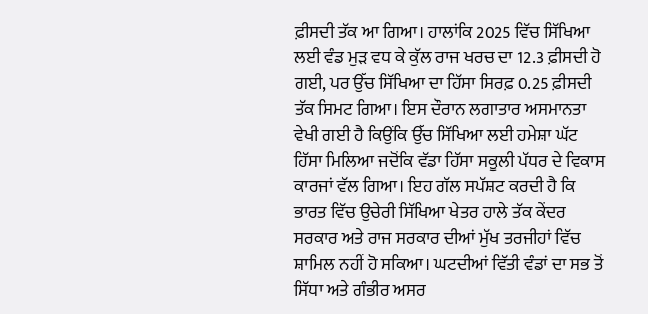ਫ਼ੀਸਦੀ ਤੱਕ ਆ ਗਿਆ। ਹਾਲਾਂਕਿ 2025 ਵਿੱਚ ਸਿੱਖਿਆ ਲਈ ਵੰਡ ਮੁੜ ਵਧ ਕੇ ਕੁੱਲ ਰਾਜ ਖਰਚ ਦਾ 12.3 ਫ਼ੀਸਦੀ ਹੋ ਗਈ, ਪਰ ਉੱਚ ਸਿੱਖਿਆ ਦਾ ਹਿੱਸਾ ਸਿਰਫ਼ 0.25 ਫ਼ੀਸਦੀ ਤੱਕ ਸਿਮਟ ਗਿਆ। ਇਸ ਦੌਰਾਨ ਲਗਾਤਾਰ ਅਸਮਾਨਤਾ ਵੇਖੀ ਗਈ ਹੈ ਕਿਉਂਕਿ ਉੱਚ ਸਿੱਖਿਆ ਲਈ ਹਮੇਸ਼ਾ ਘੱਟ ਹਿੱਸਾ ਮਿਲਿਆ ਜਦੋਂਕਿ ਵੱਡਾ ਹਿੱਸਾ ਸਕੂਲੀ ਪੱਧਰ ਦੇ ਵਿਕਾਸ ਕਾਰਜਾਂ ਵੱਲ ਗਿਆ। ਇਹ ਗੱਲ ਸਪੱਸ਼ਟ ਕਰਦੀ ਹੈ ਕਿ ਭਾਰਤ ਵਿੱਚ ਉਚੇਰੀ ਸਿੱਖਿਆ ਖੇਤਰ ਹਾਲੇ ਤੱਕ ਕੇਂਦਰ ਸਰਕਾਰ ਅਤੇ ਰਾਜ ਸਰਕਾਰ ਦੀਆਂ ਮੁੱਖ ਤਰਜੀਹਾਂ ਵਿੱਚ ਸ਼ਾਮਿਲ ਨਹੀਂ ਹੋ ਸਕਿਆ। ਘਟਦੀਆਂ ਵਿੱਤੀ ਵੰਡਾਂ ਦਾ ਸਭ ਤੋਂ ਸਿੱਧਾ ਅਤੇ ਗੰਭੀਰ ਅਸਰ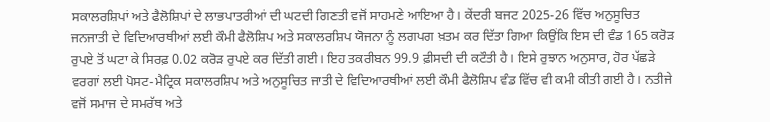ਸਕਾਲਰਸ਼ਿਪਾਂ ਅਤੇ ਫੈਲੋਸ਼ਿਪਾਂ ਦੇ ਲਾਭਪਾਤਰੀਆਂ ਦੀ ਘਟਦੀ ਗਿਣਤੀ ਵਜੋਂ ਸਾਹਮਣੇ ਆਇਆ ਹੈ। ਕੇਂਦਰੀ ਬਜਟ 2025-26 ਵਿੱਚ ਅਨੁਸੂਚਿਤ ਜਨਜਾਤੀ ਦੇ ਵਿਦਿਆਰਥੀਆਂ ਲਈ ਕੌਮੀ ਫੈਲੋਸ਼ਿਪ ਅਤੇ ਸਕਾਲਰਸ਼ਿਪ ਯੋਜਨਾ ਨੂੰ ਲਗਪਗ ਖ਼ਤਮ ਕਰ ਦਿੱਤਾ ਗਿਆ ਕਿਉਂਕਿ ਇਸ ਦੀ ਵੰਡ 165 ਕਰੋੜ ਰੁਪਏ ਤੋਂ ਘਟਾ ਕੇ ਸਿਰਫ਼ 0.02 ਕਰੋੜ ਰੁਪਏ ਕਰ ਦਿੱਤੀ ਗਈ। ਇਹ ਤਕਰੀਬਨ 99.9 ਫ਼ੀਸਦੀ ਦੀ ਕਟੌਤੀ ਹੈ। ਇਸੇ ਰੁਝਾਨ ਅਨੁਸਾਰ, ਹੋਰ ਪੱਛੜੇ ਵਰਗਾਂ ਲਈ ਪੋਸਟ-ਮੈਟ੍ਰਿਕ ਸਕਾਲਰਸ਼ਿਪ ਅਤੇ ਅਨੁਸੂਚਿਤ ਜਾਤੀ ਦੇ ਵਿਦਿਆਰਥੀਆਂ ਲਈ ਕੌਮੀ ਫੈਲੋਸ਼ਿਪ ਵੰਡ ਵਿੱਚ ਵੀ ਕਮੀ ਕੀਤੀ ਗਈ ਹੈ। ਨਤੀਜੇ ਵਜੋਂ ਸਮਾਜ ਦੇ ਸਮਰੱਥ ਅਤੇ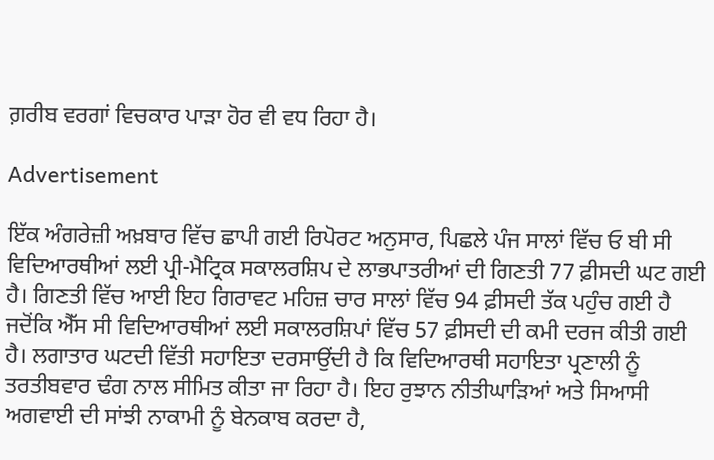ਗ਼ਰੀਬ ਵਰਗਾਂ ਵਿਚਕਾਰ ਪਾੜਾ ਹੋਰ ਵੀ ਵਧ ਰਿਹਾ ਹੈ।

Advertisement

ਇੱਕ ਅੰਗਰੇਜ਼ੀ ਅਖ਼ਬਾਰ ਵਿੱਚ ਛਾਪੀ ਗਈ ਰਿਪੋਰਟ ਅਨੁਸਾਰ, ਪਿਛਲੇ ਪੰਜ ਸਾਲਾਂ ਵਿੱਚ ਓ ਬੀ ਸੀ ਵਿਦਿਆਰਥੀਆਂ ਲਈ ਪ੍ਰੀ-ਮੈਟ੍ਰਿਕ ਸਕਾਲਰਸ਼ਿਪ ਦੇ ਲਾਭਪਾਤਰੀਆਂ ਦੀ ਗਿਣਤੀ 77 ਫ਼ੀਸਦੀ ਘਟ ਗਈ ਹੈ। ਗਿਣਤੀ ਵਿੱਚ ਆਈ ਇਹ ਗਿਰਾਵਟ ਮਹਿਜ਼ ਚਾਰ ਸਾਲਾਂ ਵਿੱਚ 94 ਫ਼ੀਸਦੀ ਤੱਕ ਪਹੁੰਚ ਗਈ ਹੈ ਜਦੋਂਕਿ ਐੱਸ ਸੀ ਵਿਦਿਆਰਥੀਆਂ ਲਈ ਸਕਾਲਰਸ਼ਿਪਾਂ ਵਿੱਚ 57 ਫ਼ੀਸਦੀ ਦੀ ਕਮੀ ਦਰਜ ਕੀਤੀ ਗਈ ਹੈ। ਲਗਾਤਾਰ ਘਟਦੀ ਵਿੱਤੀ ਸਹਾਇਤਾ ਦਰਸਾਉਂਦੀ ਹੈ ਕਿ ਵਿਦਿਆਰਥੀ ਸਹਾਇਤਾ ਪ੍ਰਣਾਲੀ ਨੂੰ ਤਰਤੀਬਵਾਰ ਢੰਗ ਨਾਲ ਸੀਮਿਤ ਕੀਤਾ ਜਾ ਰਿਹਾ ਹੈ। ਇਹ ਰੁਝਾਨ ਨੀਤੀਘਾੜਿਆਂ ਅਤੇ ਸਿਆਸੀ ਅਗਵਾਈ ਦੀ ਸਾਂਝੀ ਨਾਕਾਮੀ ਨੂੰ ਬੇਨਕਾਬ ਕਰਦਾ ਹੈ,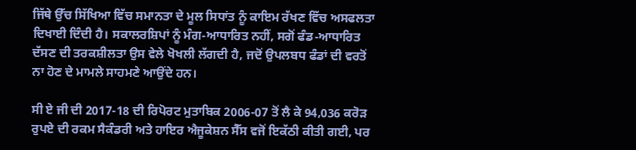ਜਿੱਥੇ ਉੱਚ ਸਿੱਖਿਆ ਵਿੱਚ ਸਮਾਨਤਾ ਦੇ ਮੂਲ ਸਿਧਾਂਤ ਨੂੰ ਕਾਇਮ ਰੱਖਣ ਵਿੱਚ ਅਸਫਲਤਾ ਦਿਖਾਈ ਦਿੰਦੀ ਹੈ। ਸਕਾਲਰਸ਼ਿਪਾਂ ਨੂੰ ਮੰਗ-ਆਧਾਰਿਤ ਨਹੀਂ, ਸਗੋਂ ਫੰਡ-ਆਧਾਰਿਤ ਦੱਸਣ ਦੀ ਤਰਕਸ਼ੀਲਤਾ ਉਸ ਵੇਲੇ ਖੋਖਲੀ ਲੱਗਦੀ ਹੈ, ਜਦੋਂ ਉਪਲਬਧ ਫੰਡਾਂ ਦੀ ਵਰਤੋਂ ਨਾ ਹੋਣ ਦੇ ਮਾਮਲੇ ਸਾਹਮਣੇ ਆਉਂਦੇ ਹਨ।

ਸੀ ਏ ਜੀ ਦੀ 2017-18 ਦੀ ਰਿਪੋਰਟ ਮੁਤਾਬਿਕ 2006-07 ਤੋਂ ਲੈ ਕੇ 94,036 ਕਰੋੜ ਰੁਪਏ ਦੀ ਰਕਮ ਸੈਕੰਡਰੀ ਅਤੇ ਹਾਇਰ ਐਜੂਕੇਸ਼ਨ ਸੈੱਸ ਵਜੋਂ ਇਕੱਠੀ ਕੀਤੀ ਗਈ, ਪਰ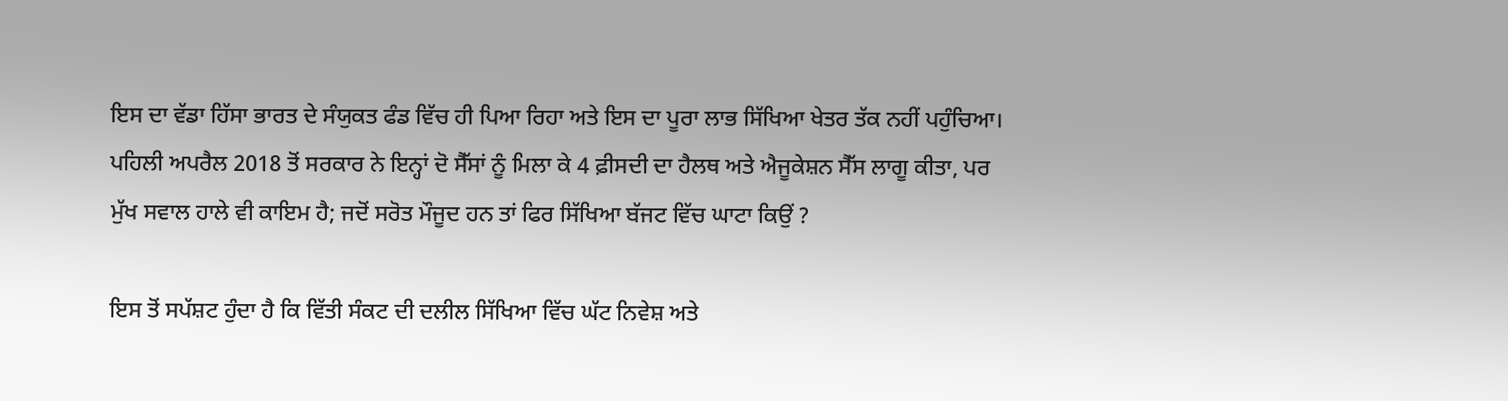ਇਸ ਦਾ ਵੱਡਾ ਹਿੱਸਾ ਭਾਰਤ ਦੇ ਸੰਯੁਕਤ ਫੰਡ ਵਿੱਚ ਹੀ ਪਿਆ ਰਿਹਾ ਅਤੇ ਇਸ ਦਾ ਪੂਰਾ ਲਾਭ ਸਿੱਖਿਆ ਖੇਤਰ ਤੱਕ ਨਹੀਂ ਪਹੁੰਚਿਆ। ਪਹਿਲੀ ਅਪਰੈਲ 2018 ਤੋਂ ਸਰਕਾਰ ਨੇ ਇਨ੍ਹਾਂ ਦੋ ਸੈੱਸਾਂ ਨੂੰ ਮਿਲਾ ਕੇ 4 ਫ਼ੀਸਦੀ ਦਾ ਹੈਲਥ ਅਤੇ ਐਜੂਕੇਸ਼ਨ ਸੈੱਸ ਲਾਗੂ ਕੀਤਾ, ਪਰ ਮੁੱਖ ਸਵਾਲ ਹਾਲੇ ਵੀ ਕਾਇਮ ਹੈ; ਜਦੋਂ ਸਰੋਤ ਮੌਜੂਦ ਹਨ ਤਾਂ ਫਿਰ ਸਿੱਖਿਆ ਬੱਜਟ ਵਿੱਚ ਘਾਟਾ ਕਿਉਂ ?

ਇਸ ਤੋਂ ਸਪੱਸ਼ਟ ਹੁੰਦਾ ਹੈ ਕਿ ਵਿੱਤੀ ਸੰਕਟ ਦੀ ਦਲੀਲ ਸਿੱਖਿਆ ਵਿੱਚ ਘੱਟ ਨਿਵੇਸ਼ ਅਤੇ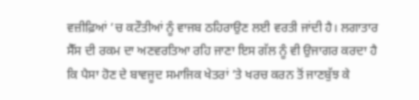ਵਜ਼ੀਫ਼ਿਆਂ ’ਚ ਕਟੌਤੀਆਂ ਨੂੰ ਵਾਜਬ ਠਹਿਰਾਉਣ ਲਈ ਵਰਤੀ ਜਾਂਦੀ ਹੈ। ਲਗਾਤਾਰ ਸੈੱਸ ਦੀ ਰਕਮ ਦਾ ਅਣਵਰਤਿਆ ਰਹਿ ਜਾਣਾ ਇਸ ਗੱਲ ਨੂੰ ਵੀ ਉਜਾਗਰ ਕਰਦਾ ਹੈ ਕਿ ਪੈਸਾ ਹੋਣ ਦੇ ਬਾਵਜੂਦ ਸਮਾਜਿਕ ਖੇਤਰਾਂ ’ਤੇ ਖਰਚ ਕਰਨ ਤੋਂ ਜਾਣਬੁੱਝ ਕੇ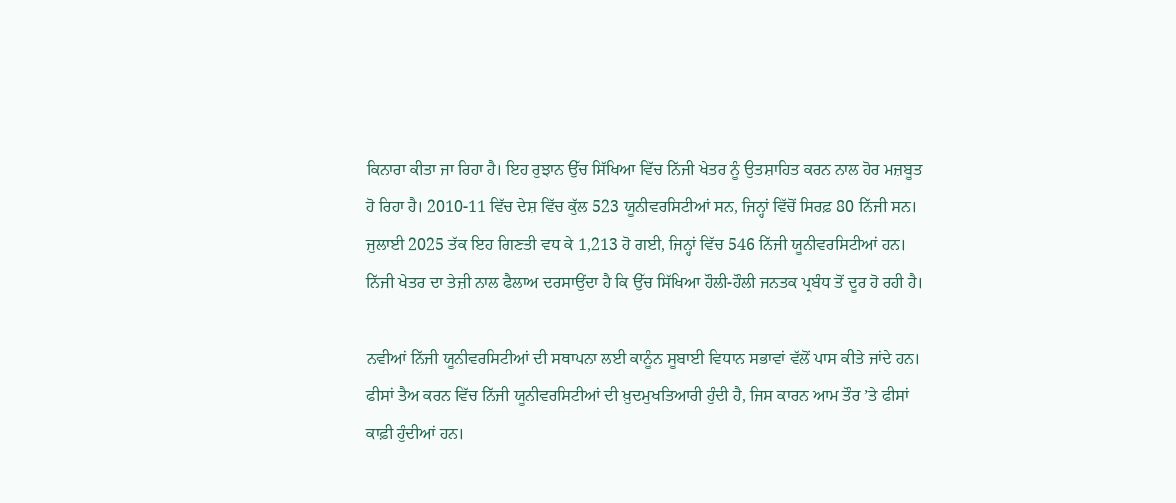ਕਿਨਾਰਾ ਕੀਤਾ ਜਾ ਰਿਹਾ ਹੈ। ਇਹ ਰੁਝਾਨ ਉੱਚ ਸਿੱਖਿਆ ਵਿੱਚ ਨਿੱਜੀ ਖੇਤਰ ਨੂੰ ਉਤਸ਼ਾਹਿਤ ਕਰਨ ਨਾਲ ਹੋਰ ਮਜ਼ਬੂਤ ਹੋ ਰਿਹਾ ਹੈ। 2010-11 ਵਿੱਚ ਦੇਸ਼ ਵਿੱਚ ਕੁੱਲ 523 ਯੂਨੀਵਰਸਿਟੀਆਂ ਸਨ, ਜਿਨ੍ਹਾਂ ਵਿੱਚੋਂ ਸਿਰਫ਼ 80 ਨਿੱਜੀ ਸਨ। ਜੁਲਾਈ 2025 ਤੱਕ ਇਹ ਗਿਣਤੀ ਵਧ ਕੇ 1,213 ਹੋ ਗਈ, ਜਿਨ੍ਹਾਂ ਵਿੱਚ 546 ਨਿੱਜੀ ਯੂਨੀਵਰਸਿਟੀਆਂ ਹਨ। ਨਿੱਜੀ ਖੇਤਰ ਦਾ ਤੇਜ਼ੀ ਨਾਲ ਫੈਲਾਅ ਦਰਸਾਉਂਦਾ ਹੈ ਕਿ ਉੱਚ ਸਿੱਖਿਆ ਹੌਲੀ-ਹੌਲੀ ਜਨਤਕ ਪ੍ਰਬੰਧ ਤੋਂ ਦੂਰ ਹੋ ਰਹੀ ਹੈ।

ਨਵੀਆਂ ਨਿੱਜੀ ਯੂਨੀਵਰਸਿਟੀਆਂ ਦੀ ਸਥਾਪਨਾ ਲਈ ਕਾਨੂੰਨ ਸੂਬਾਈ ਵਿਧਾਨ ਸਭਾਵਾਂ ਵੱਲੋਂ ਪਾਸ ਕੀਤੇ ਜਾਂਦੇ ਹਨ। ਫੀਸਾਂ ਤੈਅ ਕਰਨ ਵਿੱਚ ਨਿੱਜੀ ਯੂਨੀਵਰਸਿਟੀਆਂ ਦੀ ਖ਼ੁਦਮੁਖਤਿਆਰੀ ਹੁੰਦੀ ਹੈ, ਜਿਸ ਕਾਰਨ ਆਮ ਤੌਰ ’ਤੇ ਫੀਸਾਂ ਕਾਫ਼ੀ ਹੁੰਦੀਆਂ ਹਨ।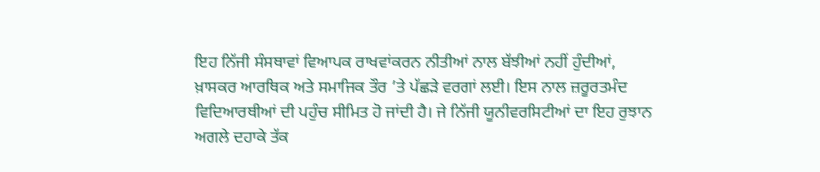ਇਹ ਨਿੱਜੀ ਸੰਸਥਾਵਾਂ ਵਿਆਪਕ ਰਾਖਵਾਂਕਰਨ ਨੀਤੀਆਂ ਨਾਲ ਬੱਝੀਆਂ ਨਹੀਂ ਹੁੰਦੀਆਂ, ਖ਼ਾਸਕਰ ਆਰਥਿਕ ਅਤੇ ਸਮਾਜਿਕ ਤੌਰ ’ਤੇ ਪੱਛੜੇ ਵਰਗਾਂ ਲਈ। ਇਸ ਨਾਲ ਜ਼ਰੂਰਤਮੰਦ ਵਿਦਿਆਰਥੀਆਂ ਦੀ ਪਹੁੰਚ ਸੀਮਿਤ ਹੋ ਜਾਂਦੀ ਹੈ। ਜੇ ਨਿੱਜੀ ਯੂਨੀਵਰਸਿਟੀਆਂ ਦਾ ਇਹ ਰੁਝਾਨ ਅਗਲੇ ਦਹਾਕੇ ਤੱਕ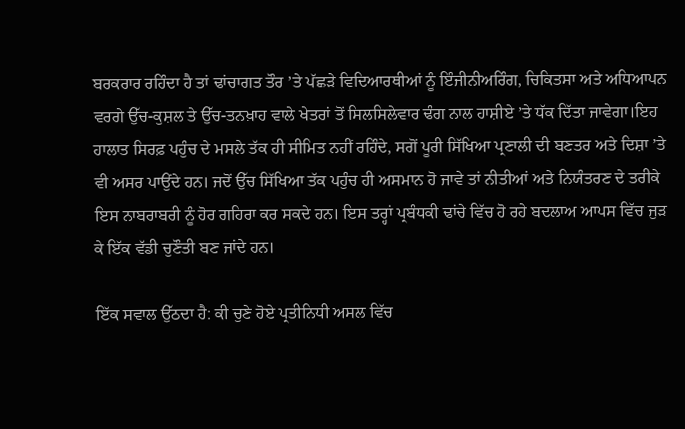ਬਰਕਰਾਰ ਰਹਿੰਦਾ ਹੈ ਤਾਂ ਢਾਂਚਾਗਤ ਤੌਰ ’ਤੇ ਪੱਛੜੇ ਵਿਦਿਆਰਥੀਆਂ ਨੂੰ ਇੰਜੀਨੀਅਰਿੰਗ, ਚਿਕਿਤਸਾ ਅਤੇ ਅਧਿਆਪਨ ਵਰਗੇ ਉੱਚ-ਕੁਸ਼ਲ ਤੇ ਉੱਚ-ਤਨਖ਼ਾਹ ਵਾਲੇ ਖੇਤਰਾਂ ਤੋਂ ਸਿਲਸਿਲੇਵਾਰ ਢੰਗ ਨਾਲ ਹਾਸ਼ੀਏ ’ਤੇ ਧੱਕ ਦਿੱਤਾ ਜਾਵੇਗਾ।ਇਹ ਹਾਲਾਤ ਸਿਰਫ਼ ਪਹੁੰਚ ਦੇ ਮਸਲੇ ਤੱਕ ਹੀ ਸੀਮਿਤ ਨਹੀਂ ਰਹਿੰਦੇ, ਸਗੋਂ ਪੂਰੀ ਸਿੱਖਿਆ ਪ੍ਰਣਾਲੀ ਦੀ ਬਣਤਰ ਅਤੇ ਦਿਸ਼ਾ ’ਤੇ ਵੀ ਅਸਰ ਪਾਉਂਦੇ ਹਨ। ਜਦੋਂ ਉੱਚ ਸਿੱਖਿਆ ਤੱਕ ਪਹੁੰਚ ਹੀ ਅਸਮਾਨ ਹੋ ਜਾਵੇ ਤਾਂ ਨੀਤੀਆਂ ਅਤੇ ਨਿਯੰਤਰਣ ਦੇ ਤਰੀਕੇ ਇਸ ਨਾਬਰਾਬਰੀ ਨੂੰ ਹੋਰ ਗਹਿਰਾ ਕਰ ਸਕਦੇ ਹਨ। ਇਸ ਤਰ੍ਹਾਂ ਪ੍ਰਬੰਧਕੀ ਢਾਂਚੇ ਵਿੱਚ ਹੋ ਰਹੇ ਬਦਲਾਅ ਆਪਸ ਵਿੱਚ ਜੁੜ ਕੇ ਇੱਕ ਵੱਡੀ ਚੁਣੌਤੀ ਬਣ ਜਾਂਦੇ ਹਨ।

ਇੱਕ ਸਵਾਲ ਉੱਠਦਾ ਹੈ: ਕੀ ਚੁਣੇ ਹੋਏ ਪ੍ਰਤੀਨਿਧੀ ਅਸਲ ਵਿੱਚ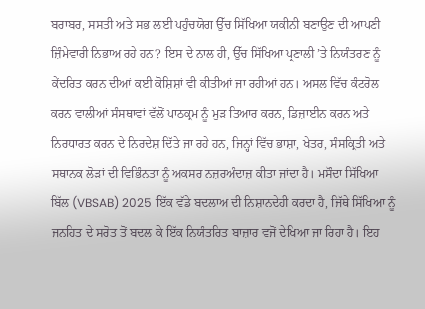ਬਰਾਬਰ, ਸਸਤੀ ਅਤੇ ਸਭ ਲਈ ਪਹੁੰਚਯੋਗ ਉੱਚ ਸਿੱਖਿਆ ਯਕੀਨੀ ਬਣਾਉਣ ਦੀ ਆਪਣੀ ਜ਼ਿੰਮੇਵਾਰੀ ਨਿਭਾਅ ਰਹੇ ਹਨ? ਇਸ ਦੇ ਨਾਲ ਹੀ, ਉੱਚ ਸਿੱਖਿਆ ਪ੍ਰਣਾਲੀ ’ਤੇ ਨਿਯੰਤਰਣ ਨੂੰ ਕੇਂਦਰਿਤ ਕਰਨ ਦੀਆਂ ਕਈ ਕੋਸ਼ਿਸ਼ਾਂ ਵੀ ਕੀਤੀਆਂ ਜਾ ਰਹੀਆਂ ਹਨ। ਅਸਲ ਵਿੱਚ ਕੰਟਰੋਲ ਕਰਨ ਵਾਲੀਆਂ ਸੰਸਥਾਵਾਂ ਵੱਲੋਂ ਪਾਠਕ੍ਰਮ ਨੂੰ ਮੁੜ ਤਿਆਰ ਕਰਨ, ਡਿਜ਼ਾਈਨ ਕਰਨ ਅਤੇ ਨਿਰਧਾਰਤ ਕਰਨ ਦੇ ਨਿਰਦੇਸ਼ ਦਿੱਤੇ ਜਾ ਰਹੇ ਹਨ, ਜਿਨ੍ਹਾਂ ਵਿੱਚ ਭਾਸ਼ਾ, ਖੇਤਰ, ਸੰਸਕ੍ਰਿਤੀ ਅਤੇ ਸਥਾਨਕ ਲੋੜਾਂ ਦੀ ਵਿਭਿੰਨਤਾ ਨੂੰ ਅਕਸਰ ਨਜ਼ਰਅੰਦਾਜ਼ ਕੀਤਾ ਜਾਂਦਾ ਹੈ। ਮਸੌਦਾ ਸਿੱਖਿਆ ਬਿੱਲ (VBSAB) 2025 ਇੱਕ ਵੱਡੇ ਬਦਲਾਅ ਦੀ ਨਿਸ਼ਾਨਦੇਹੀ ਕਰਦਾ ਹੈ, ਜਿੱਥੇ ਸਿੱਖਿਆ ਨੂੰ ਜਨਹਿਤ ਦੇ ਸਰੋਤ ਤੋਂ ਬਦਲ ਕੇ ਇੱਕ ਨਿਯੰਤਰਿਤ ਬਾਜ਼ਾਰ ਵਜੋਂ ਦੇਖਿਆ ਜਾ ਰਿਹਾ ਹੈ। ਇਹ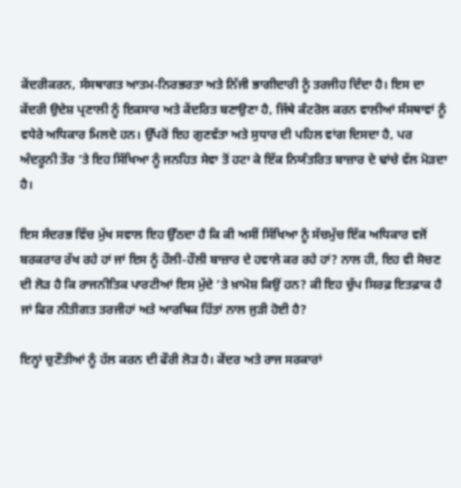ਕੇਂਦਰੀਕਰਨ, ਸੰਸਥਾਗਤ ਆਤਮ-ਨਿਰਭਰਤਾ ਅਤੇ ਨਿੱਜੀ ਭਾਗੀਦਾਰੀ ਨੂੰ ਤਰਜੀਹ ਦਿੰਦਾ ਹੈ। ਇਸ ਦਾ ਕੇਂਦਰੀ ਉਦੇਸ਼ ਪ੍ਰਣਾਲੀ ਨੂੰ ਇਕਸਾਰ ਅਤੇ ਕੇਂਦਰਿਤ ਬਣਾਉਣਾ ਹੈ, ਜਿੱਥੇ ਕੰਟਰੋਲ ਕਰਨ ਵਾਲੀਆਂ ਸੰਸਥਾਵਾਂ ਨੂੰ ਵਧੇਰੇ ਅਧਿਕਾਰ ਮਿਲਦੇ ਹਨ। ਉੱਪਰੋਂ ਇਹ ਗੁਣਵੱਤਾ ਅਤੇ ਸੁਧਾਰ ਦੀ ਪਹਿਲ ਵਾਂਗ ਦਿਸਦਾ ਹੈ, ਪਰ ਅੰਦਰੂਨੀ ਤੌਰ ’ਤੇ ਇਹ ਸਿੱਖਿਆ ਨੂੰ ਜਨਹਿਤ ਸੇਵਾ ਤੋਂ ਹਟਾ ਕੇ ਇੱਕ ਨਿਯੰਤਰਿਤ ਬਾਜ਼ਾਰ ਦੇ ਢਾਂਚੇ ਵੱਲ ਮੋੜਦਾ ਹੈ।

ਇਸ ਸੰਦਰਭ ਵਿੱਚ ਮੁੱਖ ਸਵਾਲ ਇਹ ਉੱਠਦਾ ਹੈ ਕਿ ਕੀ ਅਸੀਂ ਸਿੱਖਿਆ ਨੂੰ ਸੱਚਮੁੱਚ ਇੱਕ ਅਧਿਕਾਰ ਵਜੋਂ ਬਰਕਰਾਰ ਰੱਖ ਰਹੇ ਹਾਂ ਜਾਂ ਇਸ ਨੂੰ ਹੌਲੀ-ਹੌਲੀ ਬਾਜ਼ਾਰ ਦੇ ਹਵਾਲੇ ਕਰ ਰਹੇ ਹਾਂ? ਨਾਲ ਹੀ, ਇਹ ਵੀ ਸੋਚਣ ਦੀ ਲੋੜ ਹੈ ਕਿ ਰਾਜਨੀਤਿਕ ਪਾਰਟੀਆਂ ਇਸ ਮੁੱਦੇ ’ਤੇ ਖ਼ਾਮੋਸ਼ ਕਿਉਂ ਹਨ? ਕੀ ਇਹ ਚੁੱਪ ਸਿਰਫ਼ ਇਤਫ਼ਾਕ ਹੈ ਜਾਂ ਫਿਰ ਨੀਤੀਗਤ ਤਰਜੀਹਾਂ ਅਤੇ ਆਰਥਿਕ ਹਿੱਤਾਂ ਨਾਲ ਜੁੜੀ ਹੋਈ ਹੈ?

ਇਨ੍ਹਾਂ ਚੁਣੌਤੀਆਂ ਨੂੰ ਹੱਲ ਕਰਨ ਦੀ ਫੌਰੀ ਲੋੜ ਹੈ। ਕੇਂਦਰ ਅਤੇ ਰਾਜ ਸਰਕਾਰਾਂ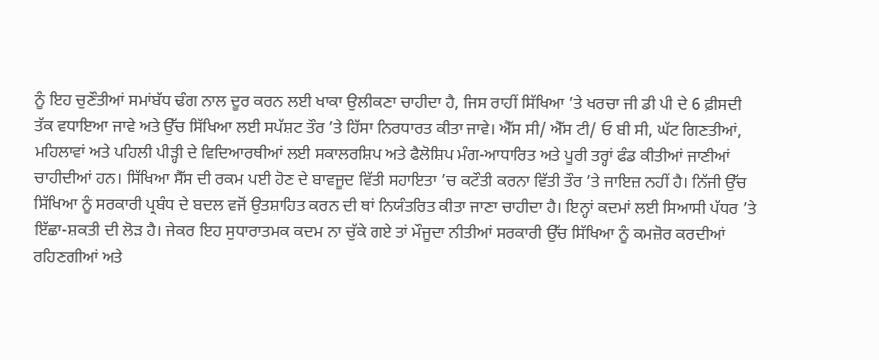ਨੂੰ ਇਹ ਚੁਣੌਤੀਆਂ ਸਮਾਂਬੱਧ ਢੰਗ ਨਾਲ ਦੂਰ ਕਰਨ ਲਈ ਖਾਕਾ ਉਲੀਕਣਾ ਚਾਹੀਦਾ ਹੈ, ਜਿਸ ਰਾਹੀਂ ਸਿੱਖਿਆ ’ਤੇ ਖਰਚਾ ਜੀ ਡੀ ਪੀ ਦੇ 6 ਫ਼ੀਸਦੀ ਤੱਕ ਵਧਾਇਆ ਜਾਵੇ ਅਤੇ ਉੱਚ ਸਿੱਖਿਆ ਲਈ ਸਪੱਸ਼ਟ ਤੌਰ ’ਤੇ ਹਿੱਸਾ ਨਿਰਧਾਰਤ ਕੀਤਾ ਜਾਵੇ। ਐੱਸ ਸੀ/ ਐੱਸ ਟੀ/ ਓ ਬੀ ਸੀ, ਘੱਟ ਗਿਣਤੀਆਂ, ਮਹਿਲਾਵਾਂ ਅਤੇ ਪਹਿਲੀ ਪੀੜ੍ਹੀ ਦੇ ਵਿਦਿਆਰਥੀਆਂ ਲਈ ਸਕਾਲਰਸ਼ਿਪ ਅਤੇ ਫੈਲੋਸ਼ਿਪ ਮੰਗ-ਆਧਾਰਿਤ ਅਤੇ ਪੂਰੀ ਤਰ੍ਹਾਂ ਫੰਡ ਕੀਤੀਆਂ ਜਾਣੀਆਂ ਚਾਹੀਦੀਆਂ ਹਨ। ਸਿੱਖਿਆ ਸੈੱਸ ਦੀ ਰਕਮ ਪਈ ਹੋਣ ਦੇ ਬਾਵਜੂਦ ਵਿੱਤੀ ਸਹਾਇਤਾ ’ਚ ਕਟੌਤੀ ਕਰਨਾ ਵਿੱਤੀ ਤੌਰ ’ਤੇ ਜਾਇਜ਼ ਨਹੀਂ ਹੈ। ਨਿੱਜੀ ਉੱਚ ਸਿੱਖਿਆ ਨੂੰ ਸਰਕਾਰੀ ਪ੍ਰਬੰਧ ਦੇ ਬਦਲ ਵਜੋਂ ਉਤਸ਼ਾਹਿਤ ਕਰਨ ਦੀ ਥਾਂ ਨਿਯੰਤਰਿਤ ਕੀਤਾ ਜਾਣਾ ਚਾਹੀਦਾ ਹੈ। ਇਨ੍ਹਾਂ ਕਦਮਾਂ ਲਈ ਸਿਆਸੀ ਪੱਧਰ ’ਤੇ ਇੱਛਾ-ਸ਼ਕਤੀ ਦੀ ਲੋੜ ਹੈ। ਜੇਕਰ ਇਹ ਸੁਧਾਰਾਤਮਕ ਕਦਮ ਨਾ ਚੁੱਕੇ ਗਏ ਤਾਂ ਮੌਜੂਦਾ ਨੀਤੀਆਂ ਸਰਕਾਰੀ ਉੱਚ ਸਿੱਖਿਆ ਨੂੰ ਕਮਜ਼ੋਰ ਕਰਦੀਆਂ ਰਹਿਣਗੀਆਂ ਅਤੇ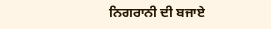ਨਿਗਰਾਨੀ ਦੀ ਬਜਾਏ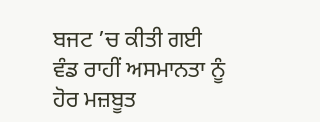ਬਜਟ ’ਚ ਕੀਤੀ ਗਈ ਵੰਡ ਰਾਹੀਂ ਅਸਮਾਨਤਾ ਨੂੰ ਹੋਰ ਮਜ਼ਬੂਤ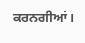ਕਰਨਗੀਆਂ।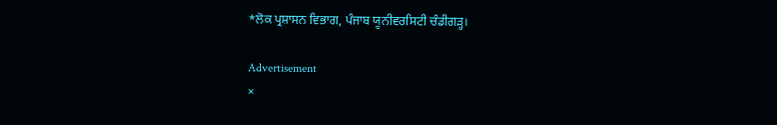*ਲੋਕ ਪ੍ਰਸ਼ਾਸਨ ਵਿਭਾਗ, ਪੰਜਾਬ ਯੂਨੀਵਰਸਿਟੀ ਚੰਡੀਗੜ੍ਹ।

Advertisement
×